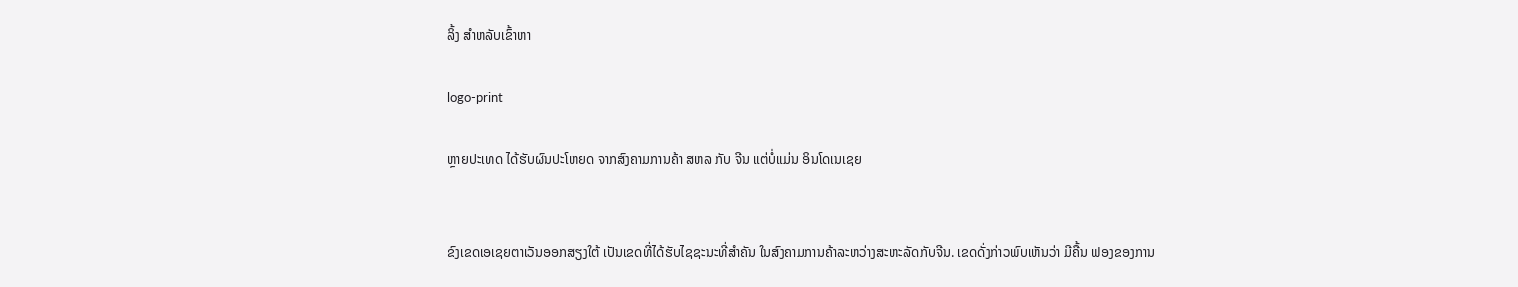ລິ້ງ ສຳຫລັບເຂົ້າຫາ

logo-print

ຫຼາຍປະເທດ ໄດ້ຮັບຜົນປະໂຫຍດ ຈາກສົງຄາມການຄ້າ ສຫລ ກັບ ຈີນ ແຕ່ບໍ່ແມ່ນ ອິນໂດເນເຊຍ


ຂົງເຂດເອເຊຍຕາເວັນອອກສຽງໃຕ້ ເປັນເຂດທີ່ໄດ້ຮັບໄຊຊະນະທີ່ສຳຄັນ ໃນສົງຄາມການຄ້າລະຫວ່າງສະຫະລັດກັບຈີນ. ເຂດດັ່ງກ່າວພົບເຫັນວ່າ ມີຄື້ນ ຟອງຂອງການ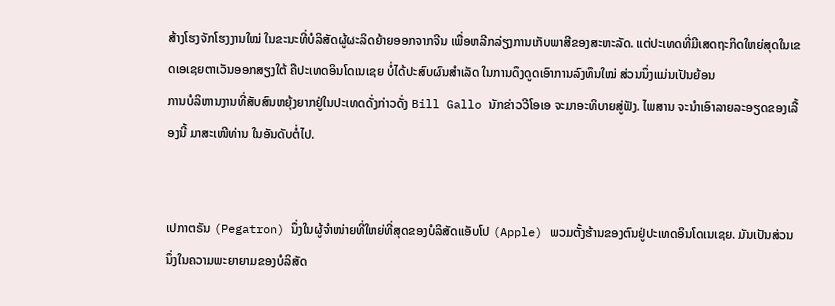ສ້າງໂຮງຈັກໂຮງງານໃໝ່ ໃນຂະນະທີ່ບໍລິສັດຜູ້ຜະລິດຍ້າຍອອກຈາກຈີນ ເພື່ອຫລີກລ່ຽງການເກັບພາສີຂອງສະຫະລັດ. ແຕ່ປະເທດທີ່ມີເສດຖະກິດໃຫຍ່ສຸດໃນເຂດເອເຊຍຕາເວັນອອກສຽງໃຕ້ ຄືປະເທດອິນໂດເນເຊຍ ບໍ່ໄດ້ປະສົບຜົນສຳເລັດ ໃນການດຶງດູດເອົາການລົງທຶນໃໝ່ ສ່ວນນຶ່ງແມ່ນເປັນຍ້ອນ
ການບໍລິຫານງານທີ່ສັບສົນຫຍຸ້ງຍາກຢູ່ໃນປະເທດດັ່ງກ່າວດັ່ງ Bill Gallo ນັກຂ່າວວີໂອເອ ຈະມາອະທິບາຍສູ່ຟັງ. ໄພສານ ຈະນຳເອົາລາຍລະອຽດຂອງເລື້ອງນີ້ ມາສະເໜີທ່ານ ໃນອັນດັບຕໍ່ໄປ.


ເປກາຕຣັນ (Pegatron) ນຶ່ງໃນຜູ້ຈຳໜ່າຍທີ່ໃຫຍ່ທີ່ສຸດຂອງບໍລິສັດແອັບໂປ (Apple) ພວມຕັ້ງຮ້ານຂອງຕົນຢູ່ປະເທດອິນໂດເນເຊຍ. ມັນເປັນສ່ວນນຶ່ງໃນຄວາມພະຍາຍາມຂອງບໍລິສັດ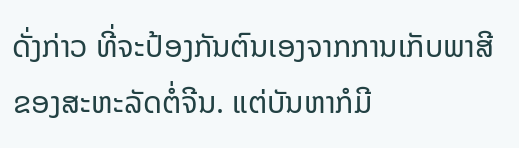ດັ່ງກ່າວ ທີ່ຈະປ້ອງກັນຕົນເອງຈາກການເກັບພາສີຂອງສະຫະລັດຕໍ່ຈີນ. ແຕ່ບັນຫາກໍມີ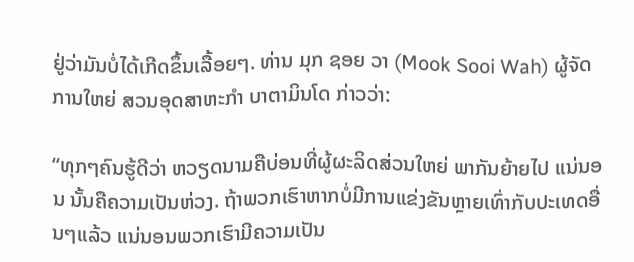ຢູ່ວ່າມັນບໍ່ໄດ້ເກີດຂຶ້ນເລື້ອຍໆ. ທ່ານ ມຸກ ຊອຍ ວາ (Mook Sooi Wah) ຜູ້ຈັດການໃຫຍ່ ສວນອຸດສາຫະກຳ ບາຕາມິນໂດ ກ່າວວ່າ:

“ທຸກໆຄົນຮູ້ດີວ່າ ຫວຽດນາມຄືບ່ອນທີ່ຜູ້ຜະລິດສ່ວນໃຫຍ່ ພາກັນຍ້າຍໄປ ແນ່ນອນ ນັ້ນຄືຄວາມເປັນຫ່ວງ. ຖ້າພວກເຮົາຫາກບໍ່ມີການແຂ່ງຂັນຫຼາຍເທົ່າກັບປະເທດອື່ນໆແລ້ວ ແນ່ນອນພວກເຮົາມີຄວາມເປັນ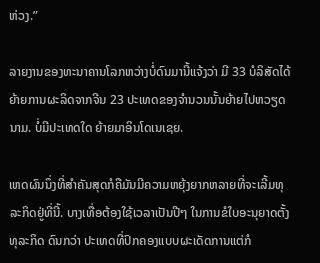ຫ່ວງ.”

ລາຍງານຂອງທະນາຄານໂລກຫວ່າງບໍ່ດົນມານີ້ແຈ້ງວ່າ ມີ 33 ບໍລິສັດໄດ້ຍ້າຍການຜະລິດຈາກຈີນ 23 ປະເທດຂອງຈຳນວນນັ້ນຍ້າຍໄປຫວຽດນາມ. ບໍ່ມີປະເທດໃດ ຍ້າຍມາອິນໂດເນເຊຍ.

ເຫດຜົນນຶ່ງທີ່ສຳຄັນສຸດກໍຄືມັນມີຄວາມຫຍຸ້ງຍາກຫລາຍທີ່ຈະເລີ້ມທຸລະກິດຢູ່ທີ່ນີ້. ບາງເທື່ອຕ້ອງໃຊ້ເວລາເປັນປີໆ ໃນການຂໍໃບອະນຸຍາດຕັ້ງທຸລະກິດ ດົນກວ່າ ປະເທດທີ່ປົກຄອງແບບຜະເດັດການແຕ່ກໍ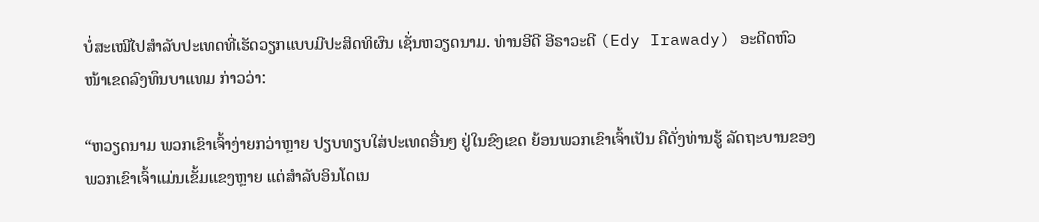ບໍ່ສະເໝີໄປສຳລັບປະເທດທີ່ເຮັດວຽກແບບມີປະສິດທິຜົນ ເຊັ່ນຫວຽດນາມ. ທ່ານອີດີ ອີຣາວະດີ (Edy Irawady) ອະດີດຫົວໜ້າເຂດລົງທຶນບາແທມ ກ່າວວ່າ:

“ຫວຽດນາມ ພວກເຂົາເຈົ້າງ່າຍກວ່າຫຼາຍ ປຽບທຽບໃສ່ປະເທດອື່ນໆ ຢູ່ໃນຂົງເຂດ ຍ້ອນພວກເຂົາເຈົ້າເປັນ ຄືດັ່ງທ່ານຮູ້ ລັດຖະບານຂອງພວກເຂົາເຈົ້າແມ່ນເຂັ້ມແຂງຫຼາຍ ແຕ່ສຳລັບອິນໂດເນ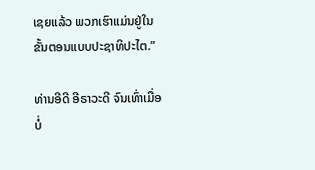ເຊຍແລ້ວ ພວກເຮົາແມ່ນຢູ່ໃນຂັ້ນຕອນແບບປະຊາທິປະໄຕ.”

ທ່ານອີດີ ອີຣາວະດີ ຈົນເທົ່າເມື່ອບໍ່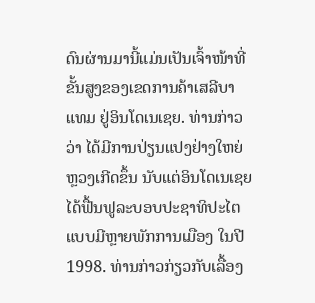ດົນຜ່ານມານີ້ແມ່ນເປັນເຈົ້າໜ້າທີ່ຂັ້ນສູງຂອງເຂດການຄ້າເສລີບາແທມ ຢູ່ອິນໂດເນເຊຍ. ທ່ານກ່າວວ່າ ໄດ້ມີການປ່ຽນແປງຢ່າງໃຫຍ່ຫຼວງເກີດຂຶ້ນ ນັບແຕ່ອິນໂດເນເຊຍ ໄດ້ຟື້ນຟູລະບອບປະຊາທິປະໄຕແບບມີຫຼາຍພັກການເມືອງ ໃນປີ 1998. ທ່ານກ່າວກ່ຽວກັບເລື້ອງ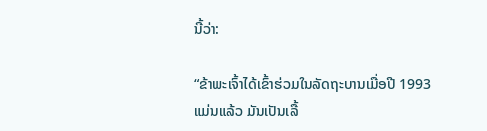ນີ້ວ່າ:

“ຂ້າພະເຈົ້າໄດ້ເຂົ້າຮ່ວມໃນລັດຖະບານເມື່ອປີ 1993 ແມ່ນແລ້ວ ມັນເປັນເລື້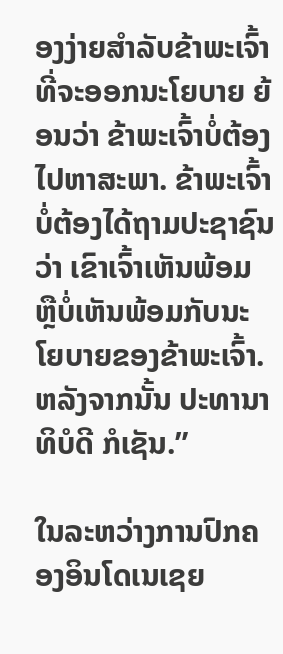ອງງ່າຍສຳລັບຂ້າພະເຈົ້າທີ່ຈະອອກນະໂຍບາຍ ຍ້ອນວ່າ ຂ້າພະເຈົ້າບໍ່ຕ້ອງໄປຫາສະພາ. ຂ້າພະເຈົ້າບໍ່ຕ້ອງໄດ້ຖາມປະຊາຊົນວ່າ ເຂົາເຈົ້າເຫັນພ້ອມ ຫຼືບໍ່ເຫັນພ້ອມກັບນະໂຍບາຍຂອງຂ້າພະເຈົ້າ. ຫລັງຈາກນັ້ນ ປະທານາທິບໍດີ ກໍເຊັນ.”

ໃນລະຫວ່າງການປົກຄອງອິນໂດເນເຊຍ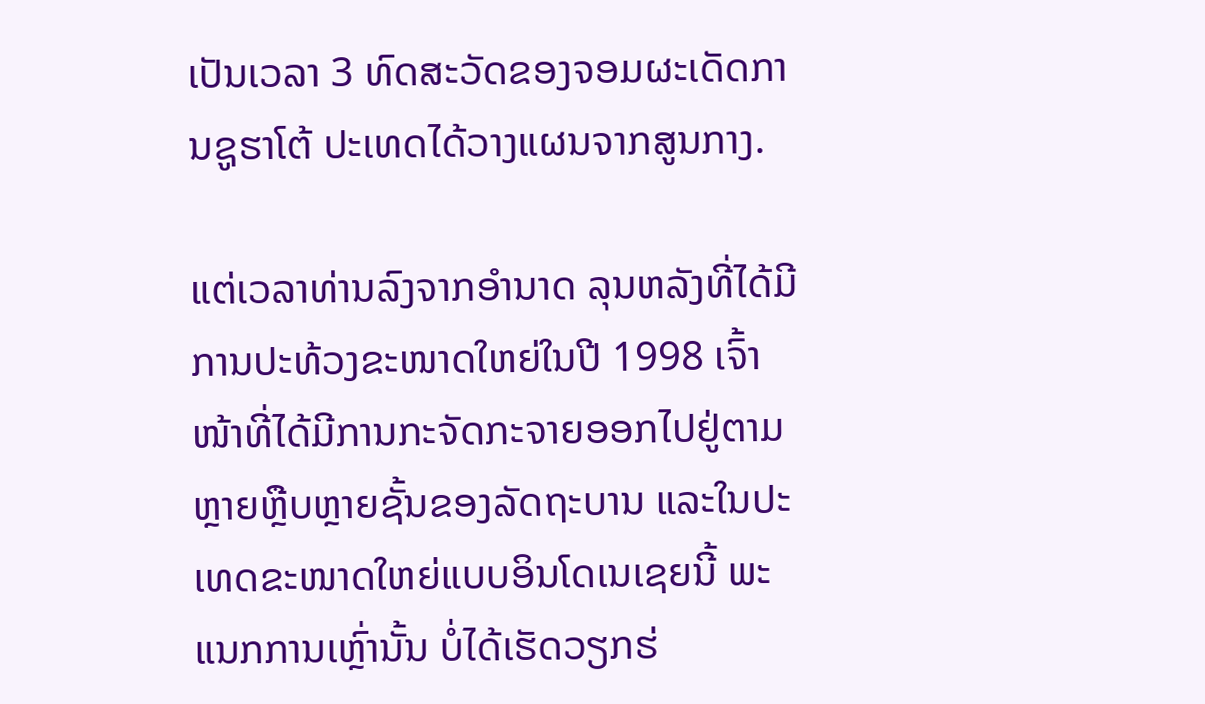ເປັນເວລາ 3 ທົດສະວັດຂອງຈອມຜະເດັດການຊູຮາໂຕ້ ປະເທດໄດ້ວາງແຜນຈາກສູນກາງ.

ແຕ່ເວລາທ່ານລົງຈາກອຳນາດ ລຸນຫລັງທີ່ໄດ້ມີການປະທ້ວງຂະໜາດໃຫຍ່ໃນປີ 1998 ເຈົ້າໜ້າທີ່ໄດ້ມີການກະຈັດກະຈາຍອອກໄປຢູ່ຕາມຫຼາຍຫຼືບຫຼາຍຊັ້ນຂອງລັດຖະບານ ແລະໃນປະເທດຂະໜາດໃຫຍ່ແບບອິນໂດເນເຊຍນີ້ ພະແນກການເຫຼົ່ານັ້ນ ບໍ່ໄດ້ເຮັດວຽກຮ່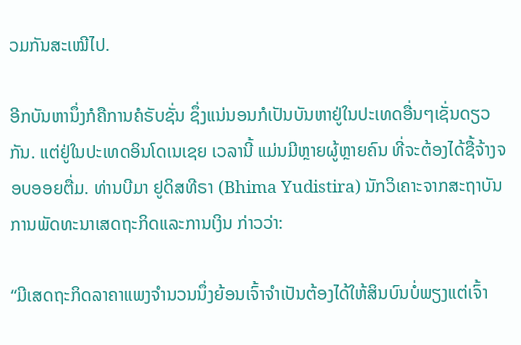ວມກັນສະເໝີໄປ.

ອີກບັນຫານຶ່ງກໍຄືການຄໍຣັບຊັ່ນ ຊຶ່ງແນ່ນອນກໍເປັນບັນຫາຢູ່ໃນປະເທດອື່ນໆເຊັ່ນດຽວກັນ. ແຕ່ຢູ່ໃນປະເທດອິນໂດເນເຊຍ ເວລານີ້ ແມ່ນມີຫຼາຍຜູ້ຫຼາຍຄົນ ທີ່ຈະຕ້ອງໄດ້ຊື້ຈ້າງຈອບອອຍຕື່ມ. ທ່ານບີມາ ຢູດິສທີຣາ (Bhima Yudistira) ນັກວິເຄາະຈາກສະຖາບັນການພັດທະນາເສດຖະກິດແລະການເງິນ ກ່າວວ່າ:

“ມີເສດຖະກິດລາຄາແພງຈຳນວນນຶ່ງຍ້ອນເຈົ້າຈຳເປັນຕ້ອງໄດ້ໃຫ້ສິນບົນບໍ່ພຽງແຕ່ເຈົ້າ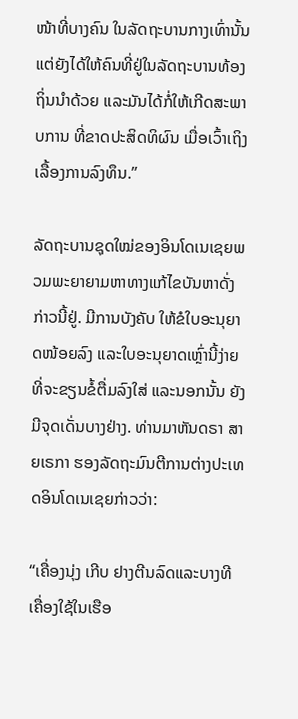ໜ້າທີ່ບາງຄົນ ໃນລັດຖະບານກາງເທົ່ານັ້ນ ແຕ່ຍັງໄດ້ໃຫ້ຄົນທີ່ຢູ່ໃນລັດຖະບານທ້ອງຖິ່ນນຳດ້ວຍ ແລະມັນໄດ້ກໍ່ໃຫ້ເກີດສະພາບການ ທີ່ຂາດປະສິດທິຜົນ ເມື່ອເວົ້າເຖິງເລື້ອງການລົງທຶນ.”

ລັດຖະບານຊຸດໃໝ່ຂອງອິນໂດເນເຊຍພວມພະຍາຍາມຫາທາງແກ້ໄຂບັນຫາດັ່ງກ່າວນີ້ຢູ່. ມີການບັງຄັບ ໃຫ້ຂໍໃບອະນຸຍາດໜ້ອຍລົງ ແລະໃບອະນຸຍາດເຫຼົ່ານີ້ງ່າຍທີ່ຈະຂຽນຂໍ້ຕື່ມລົງໃສ່ ແລະນອກນັ້ນ ຍັງມີຈຸດເດັ່ນບາງຢ່າງ. ທ່ານມາຫັນດຣາ ສາຍເຣກາ ຮອງລັດຖະມົນຕີການຕ່າງປະເທດອິນໂດເນເຊຍກ່າວວ່າ:

“ເຄື່ອງນຸ່ງ ເກີບ ຢາງຕີນລົດແລະບາງທີເຄື່ອງໃຊ້ໃນເຮືອ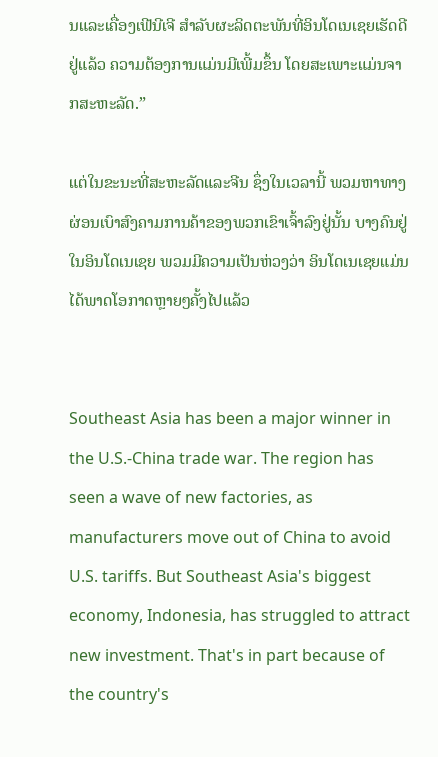ນແລະເຄື່ອງເຟີນີເຈີ ສຳລັບຜະລິດຕະພັນທີ່ອິນໂດເນເຊຍເຮັດດີຢູ່ແລ້ວ ຄວາມຕ້ອງການແມ່ນມີເພີ້ມຂຶ້ນ ໂດຍສະເພາະແມ່ນຈາກສະຫະລັດ.”

ແຕ່ໃນຂະນະທີ່ສະຫະລັດແລະຈີນ ຊຶ່ງໃນເວລານີ້ ພວມຫາທາງຜ່ອນເບົາສົງຄາມການຄ້າຂອງພວກເຂົາເຈົ້າລົງຢູ່ນັ້ນ ບາງຄົນຢູ່ໃນອິນໂດເນເຊຍ ພວມມີຄວາມເປັນຫ່ວງວ່າ ອິນໂດເນເຊຍແມ່ນໄດ້ພາດໂອກາດຫຼາຍໆຄັ້ງໄປແລ້ວ


Southeast Asia has been a major winner in the U.S.-China trade war. The region has seen a wave of new factories, as manufacturers move out of China to avoid U.S. tariffs. But Southeast Asia's biggest economy, Indonesia, has struggled to attract new investment. That's in part because of the country's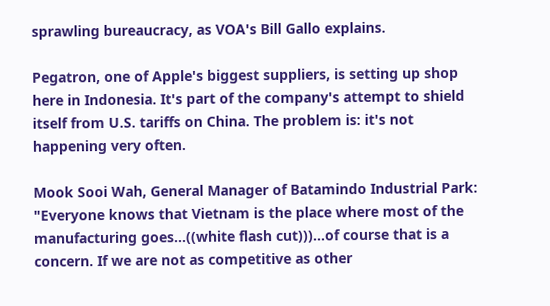sprawling bureaucracy, as VOA's Bill Gallo explains.

Pegatron, one of Apple's biggest suppliers, is setting up shop here in Indonesia. It's part of the company's attempt to shield itself from U.S. tariffs on China. The problem is: it's not happening very often.

Mook Sooi Wah, General Manager of Batamindo Industrial Park:
"Everyone knows that Vietnam is the place where most of the manufacturing goes…((white flash cut)))...of course that is a concern. If we are not as competitive as other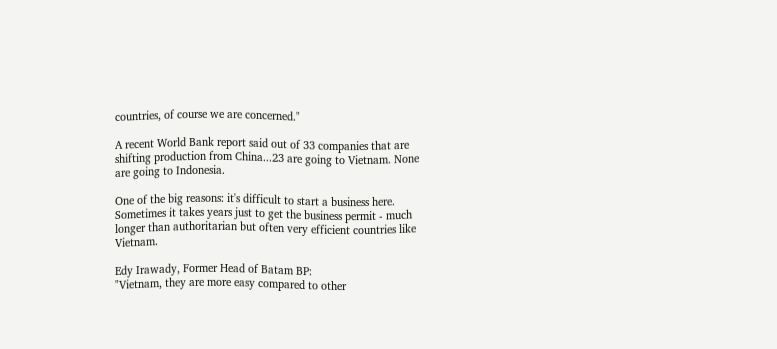countries, of course we are concerned."

A recent World Bank report said out of 33 companies that are shifting production from China...23 are going to Vietnam. None are going to Indonesia.

One of the big reasons: it's difficult to start a business here. Sometimes it takes years just to get the business permit - much longer than authoritarian but often very efficient countries like Vietnam.

Edy Irawady, Former Head of Batam BP:
"Vietnam, they are more easy compared to other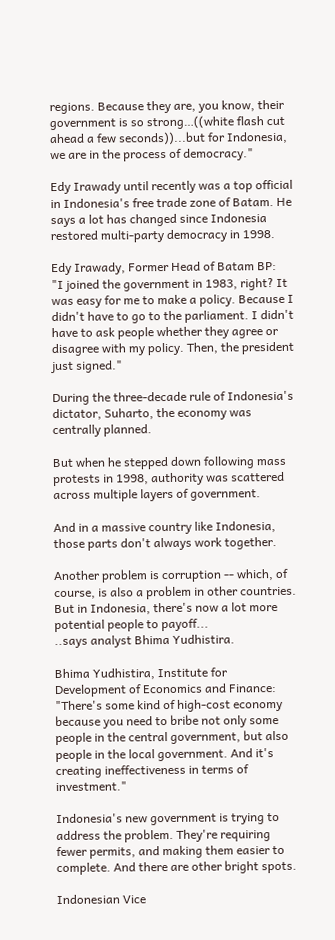regions. Because they are, you know, their government is so strong…((white flash cut ahead a few seconds))...but for Indonesia, we are in the process of democracy."

Edy Irawady until recently was a top official in Indonesia's free trade zone of Batam. He says a lot has changed since Indonesia restored multi-party democracy in 1998.

Edy Irawady, Former Head of Batam BP:
"I joined the government in 1983, right? It was easy for me to make a policy. Because I didn't have to go to the parliament. I didn't have to ask people whether they agree or disagree with my policy. Then, the president just signed."

During the three-decade rule of Indonesia's dictator, Suharto, the economy was centrally planned.

But when he stepped down following mass protests in 1998, authority was scattered across multiple layers of government.

And in a massive country like Indonesia, those parts don't always work together.

Another problem is corruption -- which, of course, is also a problem in other countries. But in Indonesia, there's now a lot more potential people to payoff...
..says analyst Bhima Yudhistira.

Bhima Yudhistira, Institute for Development of Economics and Finance:
"There's some kind of high-cost economy because you need to bribe not only some people in the central government, but also people in the local government. And it's creating ineffectiveness in terms of investment."

Indonesia's new government is trying to address the problem. They're requiring fewer permits, and making them easier to complete. And there are other bright spots.

Indonesian Vice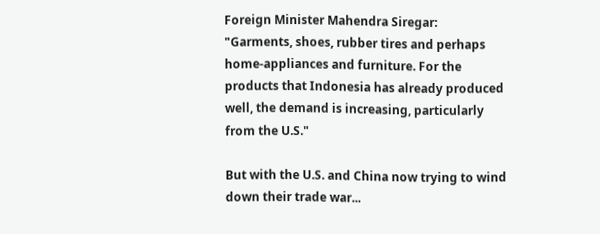Foreign Minister Mahendra Siregar:
"Garments, shoes, rubber tires and perhaps home-appliances and furniture. For the products that Indonesia has already produced well, the demand is increasing, particularly from the U.S."

But with the U.S. and China now trying to wind down their trade war...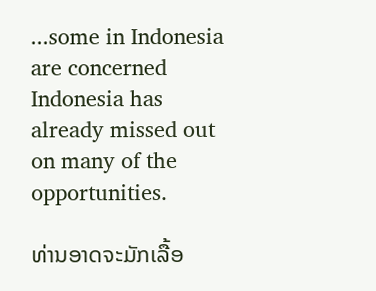...some in Indonesia are concerned Indonesia has already missed out on many of the opportunities.

ທ່ານອາດຈະມັກເລື້ອ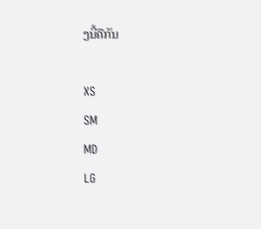ງນີ້ຄືກັນ

XS
SM
MD
LG